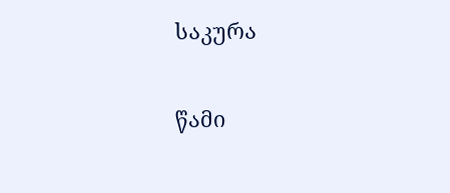საკურა


წამი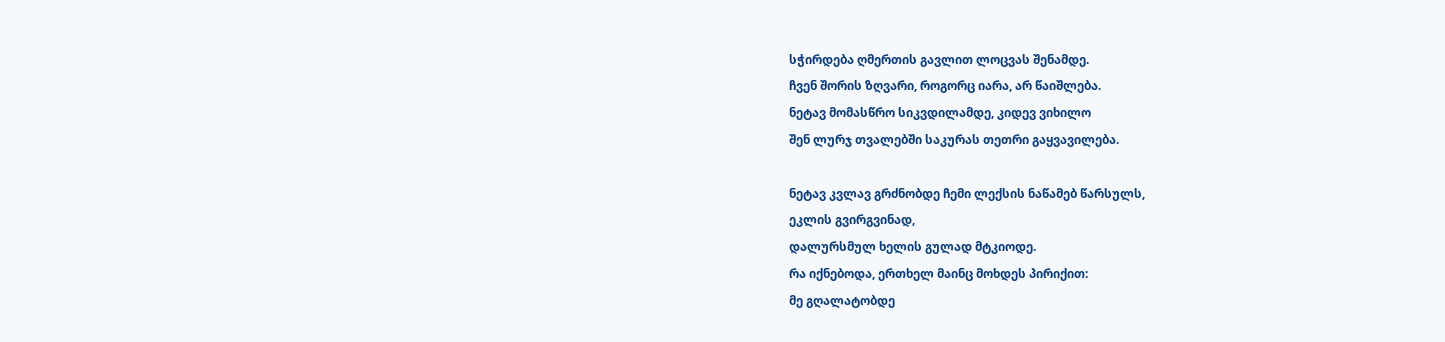სჭირდება ღმერთის გავლით ლოცვას შენამდე.
ჩვენ შორის ზღვარი, როგორც იარა, არ წაიშლება.
ნეტავ მომასწრო სიკვდილამდე, კიდევ ვიხილო
შენ ლურჯ თვალებში საკურას თეთრი გაყვავილება.

ნეტავ კვლავ გრძნობდე ჩემი ლექსის ნაწამებ წარსულს,
ეკლის გვირგვინად,
დალურსმულ ხელის გულად მტკიოდე.
რა იქნებოდა, ერთხელ მაინც მოხდეს პირიქით:
მე გღალატობდე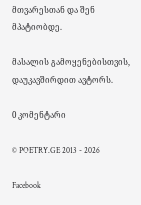მთვარესთან და შენ მპატიობდე.

მასალის გამოყენებისთვის, დაუკავშირდით ავტორს.

0 კომენტარი

© POETRY.GE 2013 - 2026

Facebook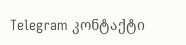Telegram კონტაქტი